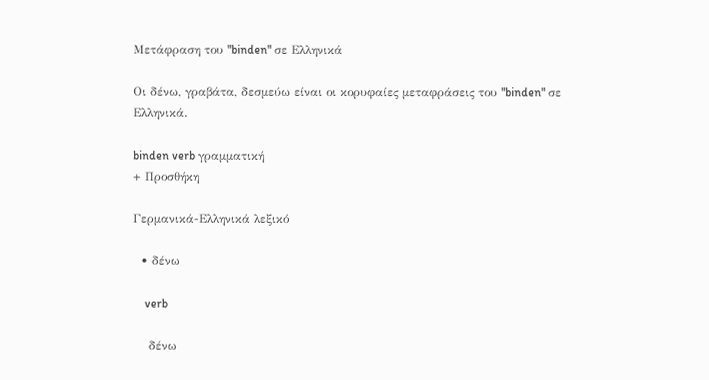Μετάφραση του "binden" σε Ελληνικά

Οι δένω, γραβάτα, δεσμεύω είναι οι κορυφαίες μεταφράσεις του "binden" σε Ελληνικά.

binden verb γραμματική
+ Προσθήκη

Γερμανικά-Ελληνικά λεξικό

  • δένω

    verb

    δένω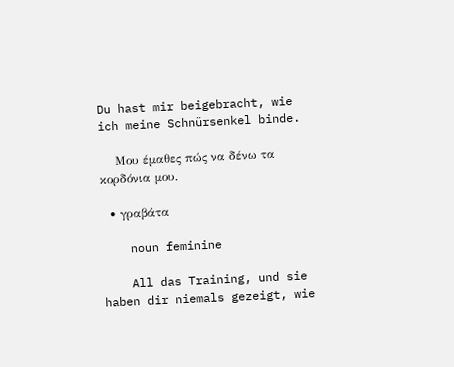Du hast mir beigebracht, wie ich meine Schnürsenkel binde.

    Μου έμαθες πώς να δένω τα κορδόνια μου.

  • γραβάτα

    noun feminine

    All das Training, und sie haben dir niemals gezeigt, wie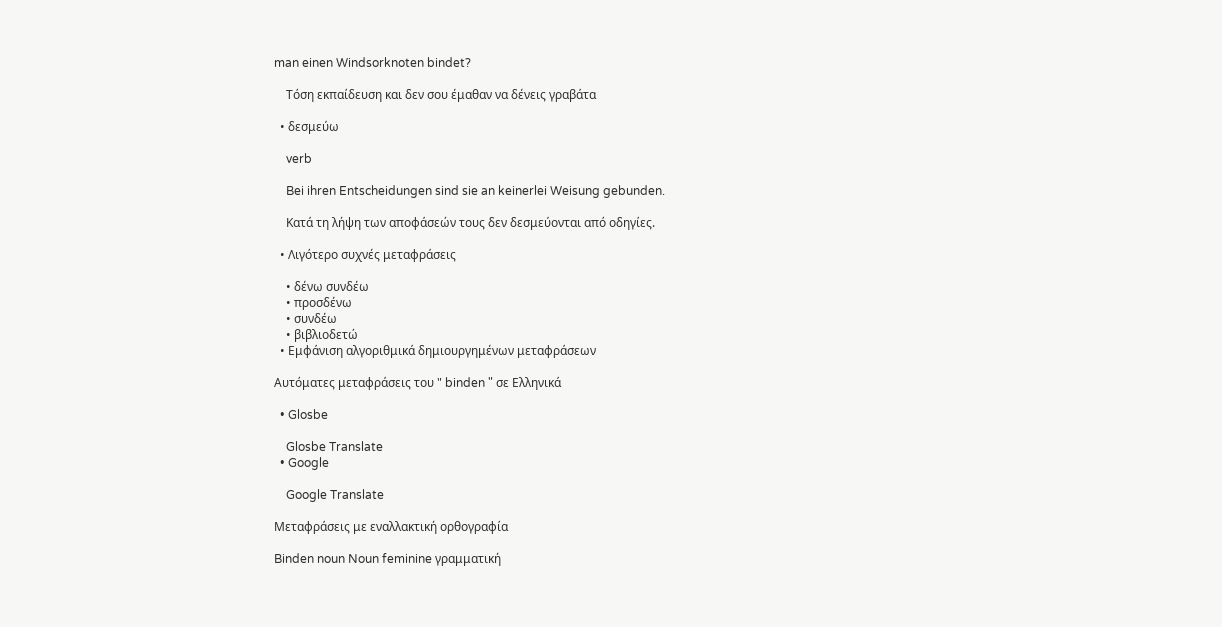man einen Windsorknoten bindet?

    Τόση εκπαίδευση και δεν σου έμαθαν να δένεις γραβάτα

  • δεσμεύω

    verb

    Bei ihren Entscheidungen sind sie an keinerlei Weisung gebunden.

    Κατά τη λήψη των αποφάσεών τους δεν δεσμεύονται από οδηγίες.

  • Λιγότερο συχνές μεταφράσεις

    • δένω συνδέω
    • προσδένω
    • συνδέω
    • βιβλιοδετώ
  • Εμφάνιση αλγοριθμικά δημιουργημένων μεταφράσεων

Αυτόματες μεταφράσεις του " binden " σε Ελληνικά

  • Glosbe

    Glosbe Translate
  • Google

    Google Translate

Μεταφράσεις με εναλλακτική ορθογραφία

Binden noun Noun feminine γραμματική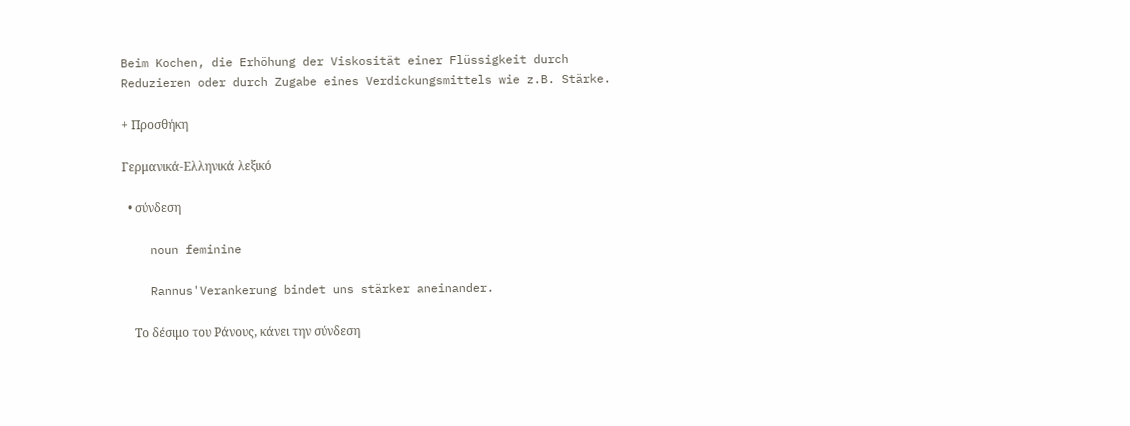Beim Kochen, die Erhöhung der Viskosität einer Flüssigkeit durch Reduzieren oder durch Zugabe eines Verdickungsmittels wie z.B. Stärke.

+ Προσθήκη

Γερμανικά-Ελληνικά λεξικό

  • σύνδεση

    noun feminine

    Rannus'Verankerung bindet uns stärker aneinander.

    Το δέσιμο του Ράνους, κάνει την σύνδεση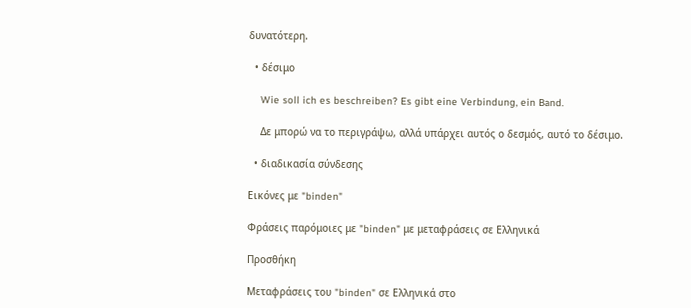δυνατότερη.

  • δέσιμο

    Wie soll ich es beschreiben? Es gibt eine Verbindung, ein Band.

    Δε μπορώ να το περιγράψω, αλλά υπάρχει αυτός ο δεσμός, αυτό το δέσιμο.

  • διαδικασία σύνδεσης

Εικόνες με "binden"

Φράσεις παρόμοιες με "binden" με μεταφράσεις σε Ελληνικά

Προσθήκη

Μεταφράσεις του "binden" σε Ελληνικά στο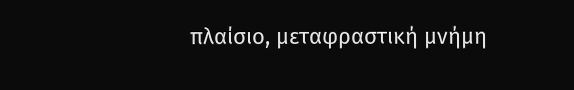πλαίσιο, μεταφραστική μνήμη